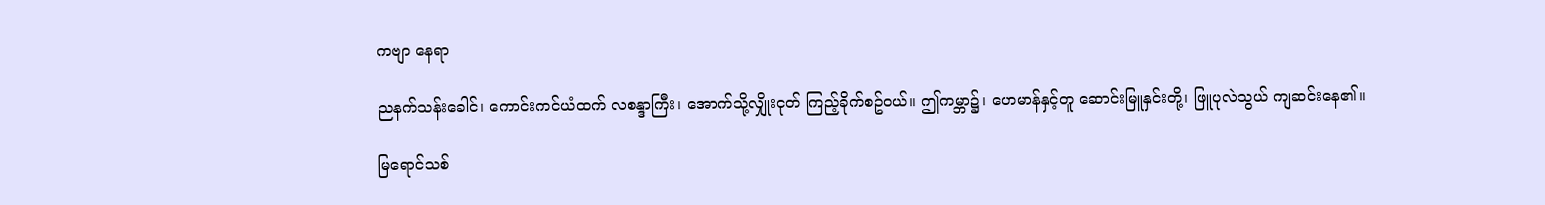ကဗျာ နေရာ

ညနက်သန်းခေါင်၊ ကောင်းကင်ယံထက် လစန္ဒာကြီး၊ အောက်သို့လျှိုးငုတ် ကြည့်ခိုက်စဥ်ဝယ်။ ဤကမ္ဘာ၌၊ ဟေမာန်နှင့်တူ ဆောင်းမြူနှင်းတို့၊ ဖြူပုလဲသွယ် ကျဆင်းနေ၏။

မြရောင်သစ်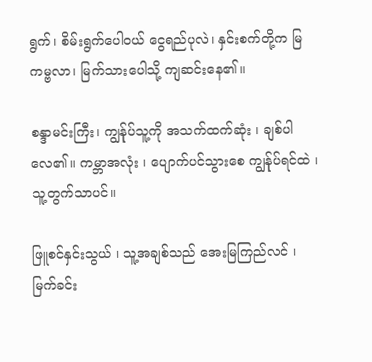ရွက်၊ စိမ်းရွက်ပေါဝယ် ငွေရည်ပုလဲ၊ နှင်းစက်တို့က မြကမ္ဗလာ၊ မြက်သားပေါသို့ ကျဆင်းနေ၏။

စန္ဒာမင်းကြီး၊ ကျွန်ုပ်သူ့ကို အသက်ထက်ဆုံး ၊ ချစ်ပါလေ၏။ ကမ္ဘာအလုံး ၊ ပျောက်ပင်သွားစေ ကျွန်ုပ်ရင်ထဲ ၊ သူ့တွက်သာပင်။

ဖြူစင်နှင်းသွယ် ၊ သူ့အချစ်သည် အေးမြကြည်လင် ၊ မြက်ခင်း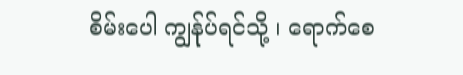စိမ်းပေါ ကျွန်ုပ်ရင်သို့ ၊ ရောက်စေ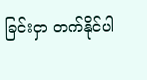ခြင်းငှာ တက်နိုင်ပါ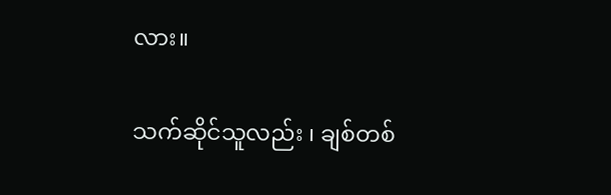လား။

သက်ဆိုင်သူလည်း ၊ ချစ်တစ်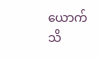ယောက် သိ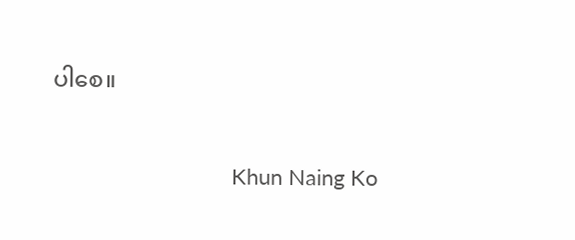ပါစေ။

                              Khun Naing Ko